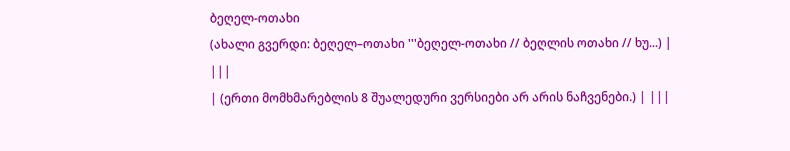ბეღელ-ოთახი
(ახალი გვერდი: ბეღელ–ოთახი '''ბეღელ-ოთახი // ბეღლის ოთახი // ხუ...) |
|||
| (ერთი მომხმარებლის 8 შუალედური ვერსიები არ არის ნაჩვენები.) | |||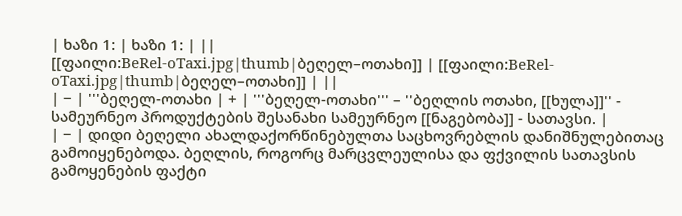| ხაზი 1: | ხაზი 1: | ||
[[ფაილი:BeRel-oTaxi.jpg|thumb|ბეღელ–ოთახი]] | [[ფაილი:BeRel-oTaxi.jpg|thumb|ბეღელ–ოთახი]] | ||
| − | '''ბეღელ-ოთახი | + | '''ბეღელ-ოთახი''' – ''ბეღლის ოთახი, [[ხულა]]'' - სამეურნეო პროდუქტების შესანახი სამეურნეო [[ნაგებობა]] - სათავსი. |
| − | დიდი ბეღელი ახალდაქორწინებულთა საცხოვრებლის დანიშნულებითაც გამოიყენებოდა. ბეღლის, როგორც მარცვლეულისა და ფქვილის სათავსის გამოყენების ფაქტი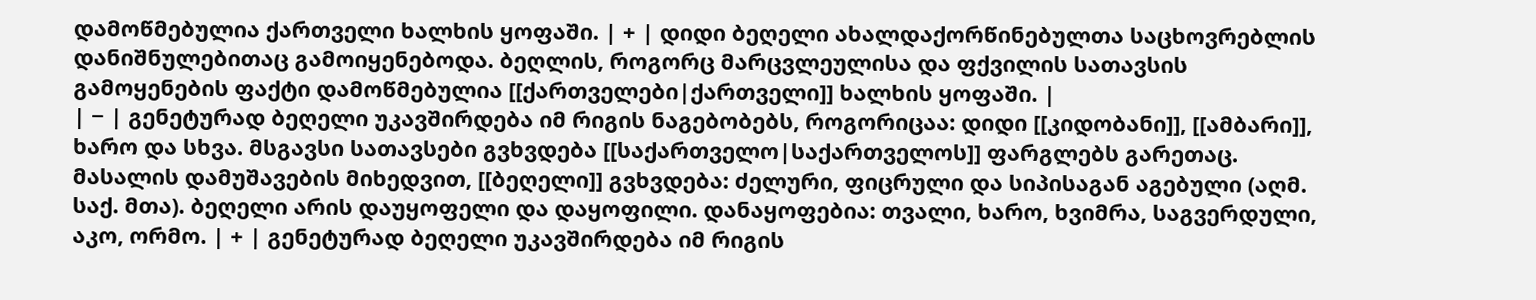დამოწმებულია ქართველი ხალხის ყოფაში. | + | დიდი ბეღელი ახალდაქორწინებულთა საცხოვრებლის დანიშნულებითაც გამოიყენებოდა. ბეღლის, როგორც მარცვლეულისა და ფქვილის სათავსის გამოყენების ფაქტი დამოწმებულია [[ქართველები|ქართველი]] ხალხის ყოფაში. |
| − | გენეტურად ბეღელი უკავშირდება იმ რიგის ნაგებობებს, როგორიცაა: დიდი [[კიდობანი]], [[ამბარი]], ხარო და სხვა. მსგავსი სათავსები გვხვდება [[საქართველო|საქართველოს]] ფარგლებს გარეთაც. მასალის დამუშავების მიხედვით, [[ბეღელი]] გვხვდება: ძელური, ფიცრული და სიპისაგან აგებული (აღმ. საქ. მთა). ბეღელი არის დაუყოფელი და დაყოფილი. დანაყოფებია: თვალი, ხარო, ხვიმრა, საგვერდული, აკო, ორმო. | + | გენეტურად ბეღელი უკავშირდება იმ რიგის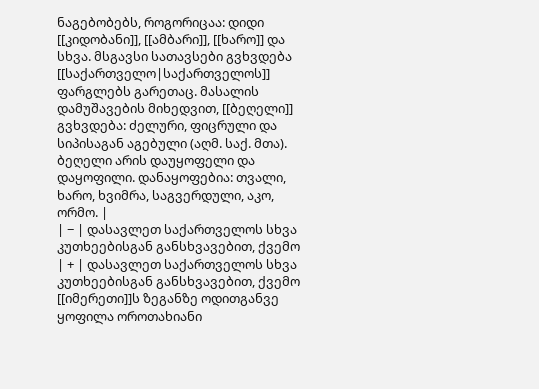ნაგებობებს, როგორიცაა: დიდი [[კიდობანი]], [[ამბარი]], [[ხარო]] და სხვა. მსგავსი სათავსები გვხვდება [[საქართველო|საქართველოს]] ფარგლებს გარეთაც. მასალის დამუშავების მიხედვით, [[ბეღელი]] გვხვდება: ძელური, ფიცრული და სიპისაგან აგებული (აღმ. საქ. მთა). ბეღელი არის დაუყოფელი და დაყოფილი. დანაყოფებია: თვალი, ხარო, ხვიმრა, საგვერდული, აკო, ორმო. |
| − | დასავლეთ საქართველოს სხვა კუთხეებისგან განსხვავებით, ქვემო | + | დასავლეთ საქართველოს სხვა კუთხეებისგან განსხვავებით, ქვემო [[იმერეთი]]ს ზეგანზე ოდითგანვე ყოფილა ოროთახიანი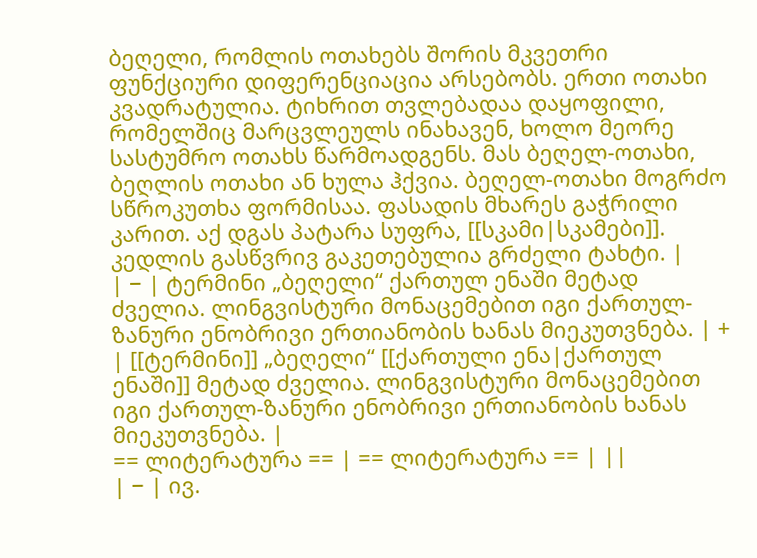ბეღელი, რომლის ოთახებს შორის მკვეთრი ფუნქციური დიფერენციაცია არსებობს. ერთი ოთახი კვადრატულია. ტიხრით თვლებადაა დაყოფილი, რომელშიც მარცვლეულს ინახავენ, ხოლო მეორე სასტუმრო ოთახს წარმოადგენს. მას ბეღელ-ოთახი, ბეღლის ოთახი ან ხულა ჰქვია. ბეღელ-ოთახი მოგრძო სწროკუთხა ფორმისაა. ფასადის მხარეს გაჭრილი კარით. აქ დგას პატარა სუფრა, [[სკამი|სკამები]]. კედლის გასწვრივ გაკეთებულია გრძელი ტახტი. |
| − | ტერმინი „ბეღელი“ ქართულ ენაში მეტად ძველია. ლინგვისტური მონაცემებით იგი ქართულ-ზანური ენობრივი ერთიანობის ხანას მიეკუთვნება. | + | [[ტერმინი]] „ბეღელი“ [[ქართული ენა|ქართულ ენაში]] მეტად ძველია. ლინგვისტური მონაცემებით იგი ქართულ-ზანური ენობრივი ერთიანობის ხანას მიეკუთვნება. |
== ლიტერატურა == | == ლიტერატურა == | ||
| − | ივ.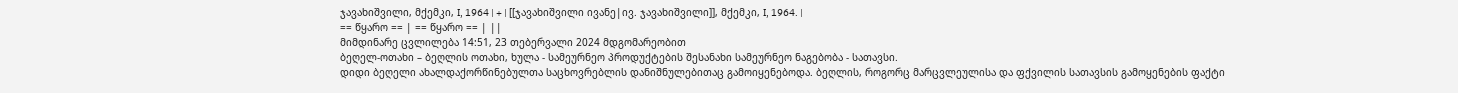ჯავახიშვილი, მქემკი, I, 1964 | + | [[ჯავახიშვილი ივანე|ივ. ჯავახიშვილი]], მქემკი, I, 1964. |
== წყარო == | == წყარო == | ||
მიმდინარე ცვლილება 14:51, 23 თებერვალი 2024 მდგომარეობით
ბეღელ-ოთახი – ბეღლის ოთახი, ხულა - სამეურნეო პროდუქტების შესანახი სამეურნეო ნაგებობა - სათავსი.
დიდი ბეღელი ახალდაქორწინებულთა საცხოვრებლის დანიშნულებითაც გამოიყენებოდა. ბეღლის, როგორც მარცვლეულისა და ფქვილის სათავსის გამოყენების ფაქტი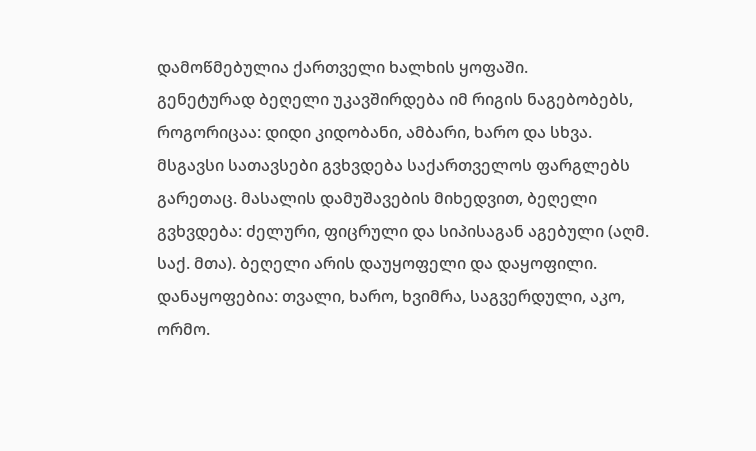დამოწმებულია ქართველი ხალხის ყოფაში.
გენეტურად ბეღელი უკავშირდება იმ რიგის ნაგებობებს, როგორიცაა: დიდი კიდობანი, ამბარი, ხარო და სხვა. მსგავსი სათავსები გვხვდება საქართველოს ფარგლებს გარეთაც. მასალის დამუშავების მიხედვით, ბეღელი გვხვდება: ძელური, ფიცრული და სიპისაგან აგებული (აღმ. საქ. მთა). ბეღელი არის დაუყოფელი და დაყოფილი. დანაყოფებია: თვალი, ხარო, ხვიმრა, საგვერდული, აკო, ორმო.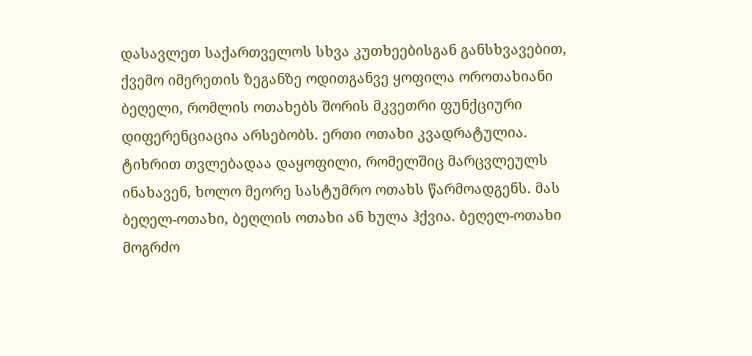დასავლეთ საქართველოს სხვა კუთხეებისგან განსხვავებით, ქვემო იმერეთის ზეგანზე ოდითგანვე ყოფილა ოროთახიანი ბეღელი, რომლის ოთახებს შორის მკვეთრი ფუნქციური დიფერენციაცია არსებობს. ერთი ოთახი კვადრატულია. ტიხრით თვლებადაა დაყოფილი, რომელშიც მარცვლეულს ინახავენ, ხოლო მეორე სასტუმრო ოთახს წარმოადგენს. მას ბეღელ-ოთახი, ბეღლის ოთახი ან ხულა ჰქვია. ბეღელ-ოთახი მოგრძო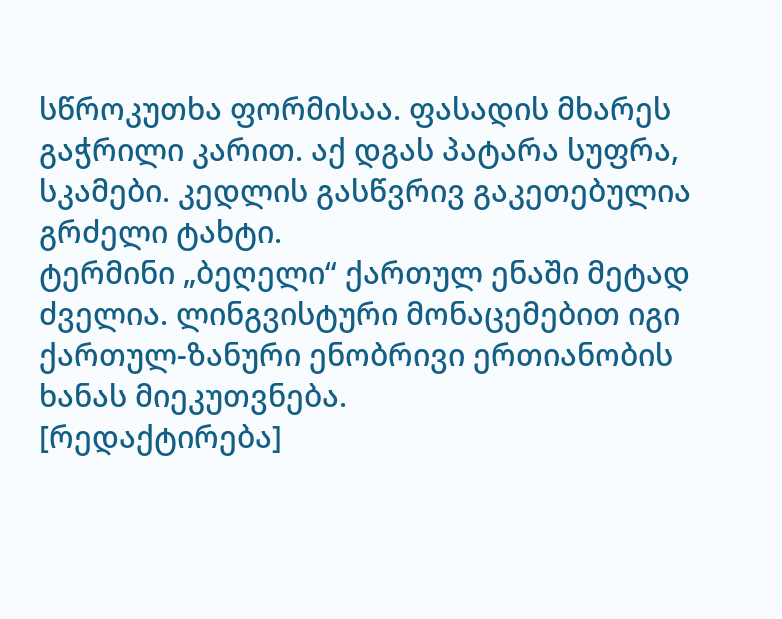სწროკუთხა ფორმისაა. ფასადის მხარეს გაჭრილი კარით. აქ დგას პატარა სუფრა, სკამები. კედლის გასწვრივ გაკეთებულია გრძელი ტახტი.
ტერმინი „ბეღელი“ ქართულ ენაში მეტად ძველია. ლინგვისტური მონაცემებით იგი ქართულ-ზანური ენობრივი ერთიანობის ხანას მიეკუთვნება.
[რედაქტირება]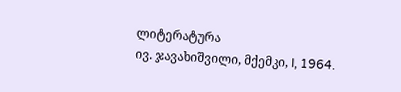ლიტერატურა
ივ. ჯავახიშვილი, მქემკი, I, 1964.